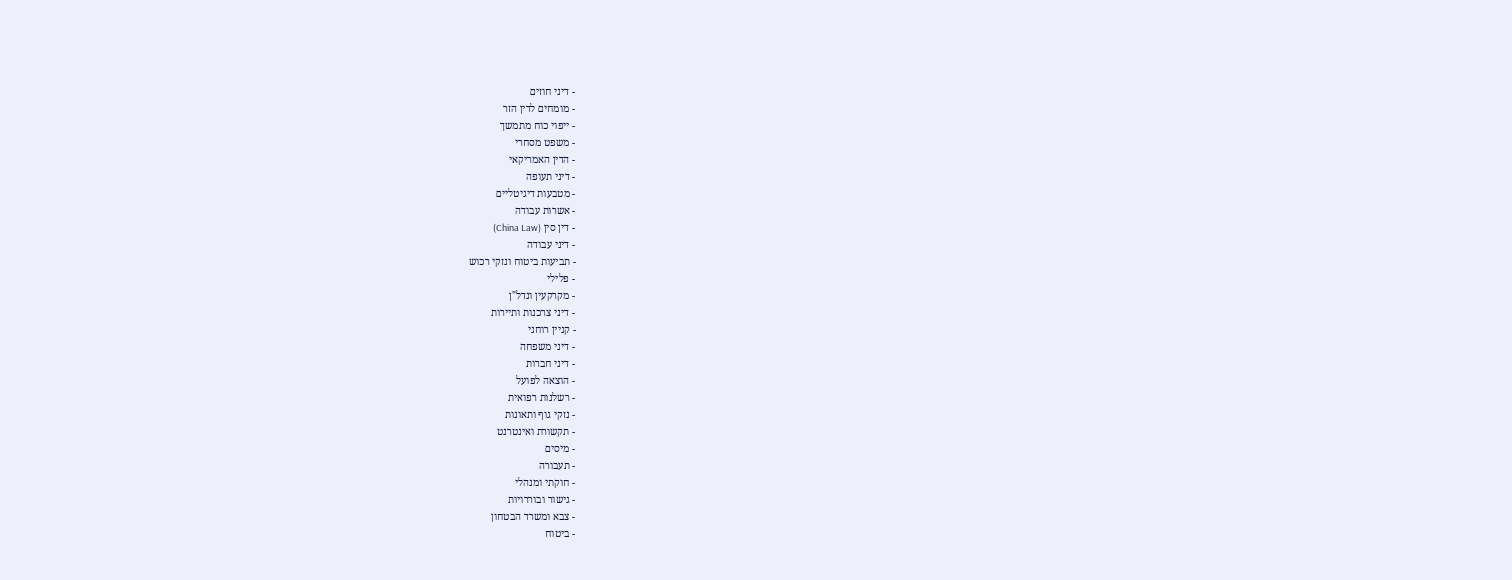- דיני חוזים
- מומחים לדין הזר
- ייפוי כוח מתמשך
- משפט מסחרי
- הדין האמריקאי
- דיני תעופה
- מטבעות דיגיטליים
- אשרות עבודה
- דין סין (China Law)
- דיני עבודה
- תביעות ביטוח ונזקי רכוש
- פלילי
- מקרקעין ונדל"ן
- דיני צרכנות ותיירות
- קניין רוחני
- דיני משפחה
- דיני חברות
- הוצאה לפועל
- רשלנות רפואית
- נזקי גוף ותאונות
- תקשורת ואינטרנט
- מיסים
- תעבורה
- חוקתי ומנהלי
- גישור ובוררויות
- צבא ומשרד הבטחון
- ביטוח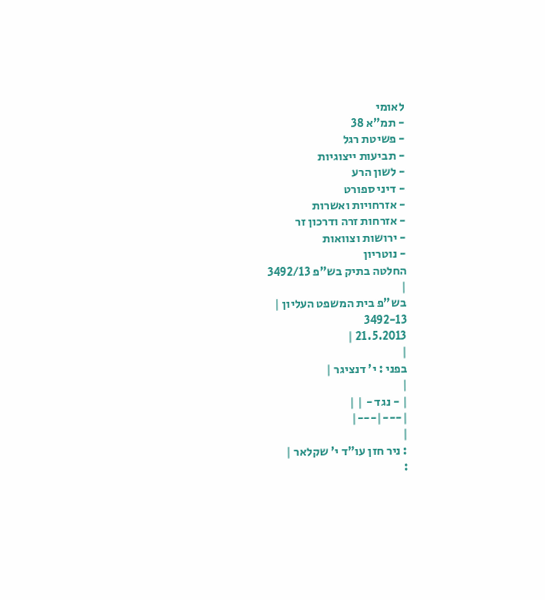לאומי
- תמ"א 38
- פשיטת רגל
- תביעות ייצוגיות
- לשון הרע
- דיני ספורט
- אזרחויות ואשרות
- אזרחות זרה ודרכון זר
- ירושות וצוואות
- נוטריון
החלטה בתיק בש"פ 3492/13
|
בש"פ בית המשפט העליון |
3492-13
21.5.2013 |
|
בפני : י' דנציגר |
|
| - נגד - | |
|---|---|
|
: ניר חזן עו"ד י' שקלאר |
: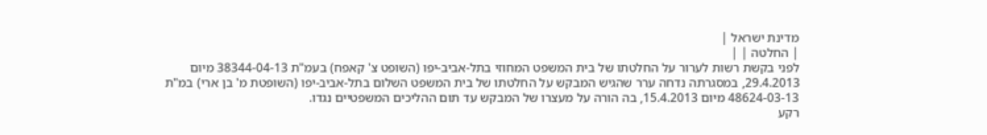מדינת ישראל |
| החלטה | |
לפני בקשת רשות לערור על החלטתו של בית המשפט המחוזי בתל-אביב-יפו (השופט צ' קאפח) בעמ"ת 38344-04-13 מיום 29.4.2013, במסגרתה נדחה ערר שהגיש המבקש על החלטתו של בית המשפט השלום בתל-אביב-יפו (השופטת מ' בן ארי) במ"ת 48624-03-13 מיום 15.4.2013, בה הורה על מעצרו של המבקש עד תום ההליכים המשפטיים נגדו.
רקע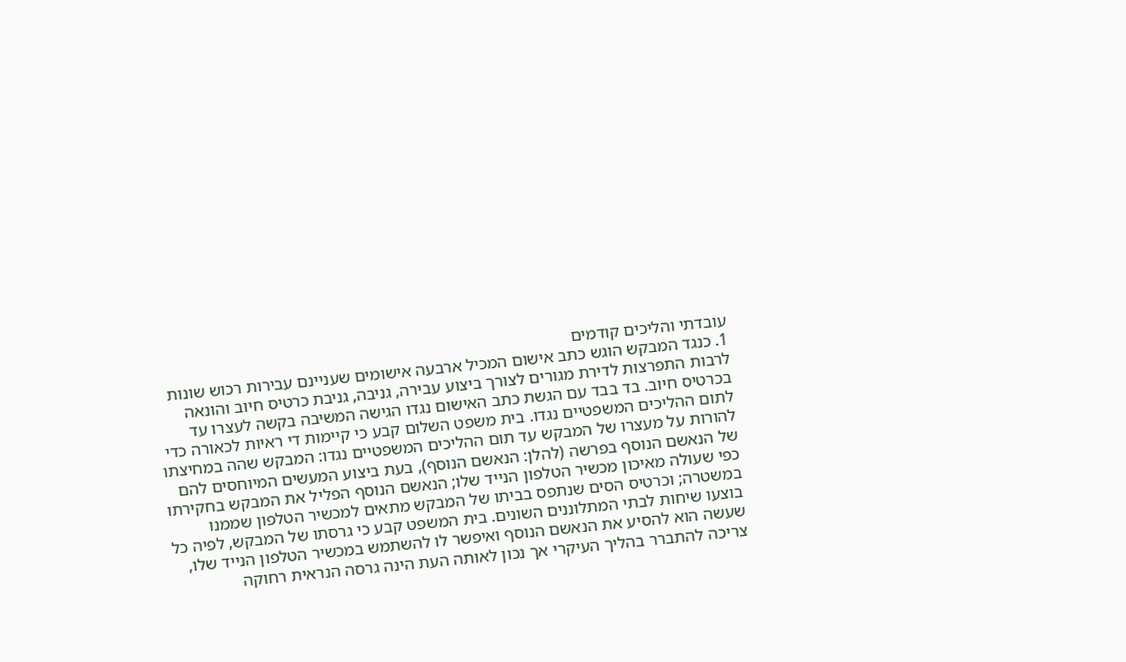עובדתי והליכים קודמים
1. כנגד המבקש הוגש כתב אישום המכיל ארבעה אישומים שעניינם עבירות רכוש שונות לרבות התפרצות לדירת מגורים לצורך ביצוע עבירה, גניבה, גניבת כרטיס חיוב והונאה בכרטיס חיוב. בד בבד עם הגשת כתב האישום נגדו הגישה המשיבה בקשה לעצרו עד לתום ההליכים המשפטיים נגדו. בית משפט השלום קבע כי קיימות די ראיות לכאורה כדי להורות על מעצרו של המבקש עד תום ההליכים המשפטיים נגדו: המבקש שהה במחיצתו של הנאשם הנוסף בפרשה (להלן: הנאשם הנוסף), בעת ביצוע המעשים המיוחסים להם כפי שעולה מאיכון מכשיר הטלפון הנייד שלו; הנאשם הנוסף הפליל את המבקש בחקירתו במשטרה; וכרטיס הסים שנתפס בביתו של המבקש מתאים למכשיר הטלפון שממנו בוצעו שיחות לבתי המתלוננים השונים. בית המשפט קבע כי גרסתו של המבקש, לפיה כל שעשה הוא להסיע את הנאשם הנוסף ואיפשר לו להשתמש במכשיר הטלפון הנייד שלו, צריכה להתברר בהליך העיקרי אך נכון לאותה העת הינה גרסה הנראית רחוקה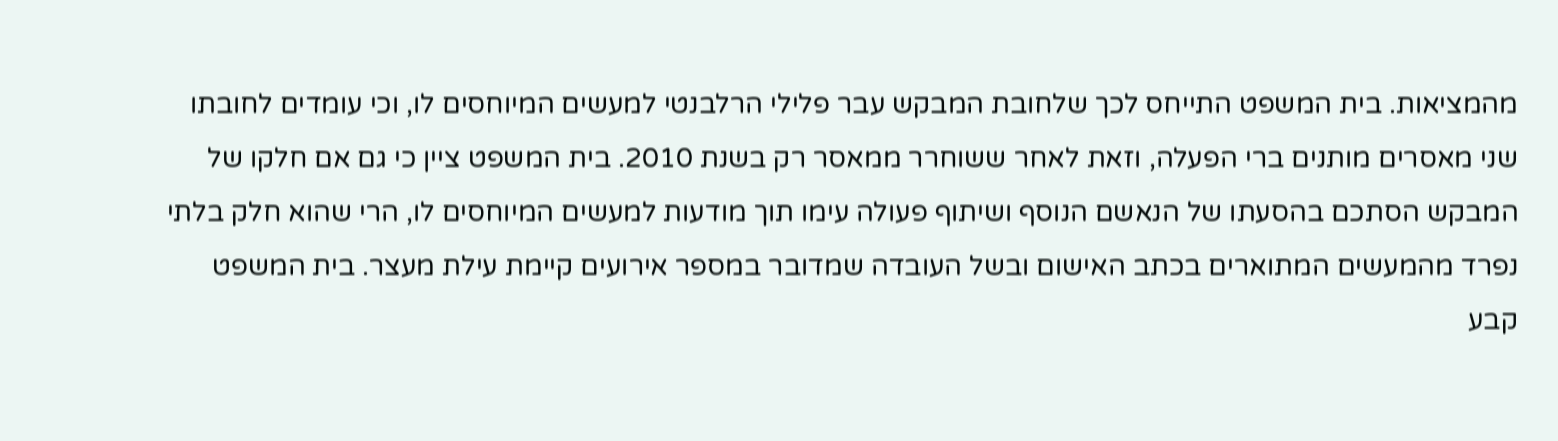מהמציאות. בית המשפט התייחס לכך שלחובת המבקש עבר פלילי הרלבנטי למעשים המיוחסים לו, וכי עומדים לחובתו שני מאסרים מותנים ברי הפעלה, וזאת לאחר ששוחרר ממאסר רק בשנת 2010. בית המשפט ציין כי גם אם חלקו של המבקש הסתכם בהסעתו של הנאשם הנוסף ושיתוף פעולה עימו תוך מודעות למעשים המיוחסים לו, הרי שהוא חלק בלתי נפרד מהמעשים המתוארים בכתב האישום ובשל העובדה שמדובר במספר אירועים קיימת עילת מעצר. בית המשפט קבע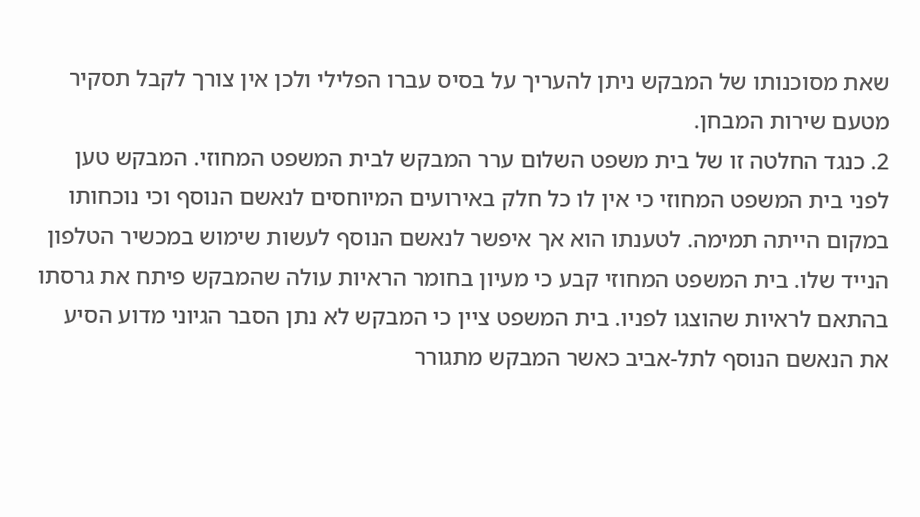שאת מסוכנותו של המבקש ניתן להעריך על בסיס עברו הפלילי ולכן אין צורך לקבל תסקיר מטעם שירות המבחן.
2. כנגד החלטה זו של בית משפט השלום ערר המבקש לבית המשפט המחוזי. המבקש טען לפני בית המשפט המחוזי כי אין לו כל חלק באירועים המיוחסים לנאשם הנוסף וכי נוכחותו במקום הייתה תמימה. לטענתו הוא אך איפשר לנאשם הנוסף לעשות שימוש במכשיר הטלפון הנייד שלו. בית המשפט המחוזי קבע כי מעיון בחומר הראיות עולה שהמבקש פיתח את גרסתו בהתאם לראיות שהוצגו לפניו. בית המשפט ציין כי המבקש לא נתן הסבר הגיוני מדוע הסיע את הנאשם הנוסף לתל-אביב כאשר המבקש מתגורר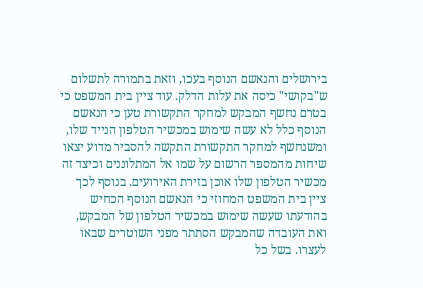בירושלים והנאשם הנוסף בעכו, וזאת בתמורה לתשלום ש"בקושי" כיסה את עלות הדלק. עוד ציין בית המשפט כי בטרם נחשף המבקש למחקר התקשורת טען כי הנאשם הנוסף כלל לא עשה שימוש במכשיר הטלפון הנייד שלו, ומשנחשף למחקר התקשורת התקשה להסביר מדוע יצאו שיחות מהמספר הרשום על שמו אל המתלוננים וכיצד זה מכשיר הטלפון שלו אוכן בזירת האירועים. בנוסף לכך ציין בית המשפט המחוזי כי הנאשם הנוסף הכחיש בהודעתו שעשה שימוש במכשיר הטלפון של המבקש, ואת העובדה שהמבקש הסתתר מפני השוטרים שבאו לעצרו. בשל כל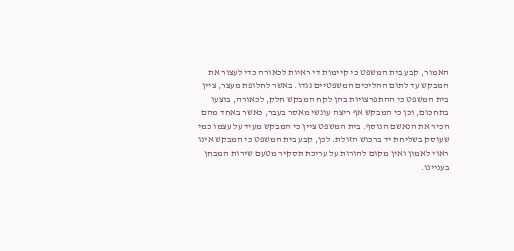האמור, קבע בית המשפט כי קיימות די ראיות לכאורה כדי לעצור את המבקש עד לתום ההליכים המשפטיים נגדו. באשר לחלופת מעצר, ציין בית המשפט כי ההתפרצויות בהן לקח המבקש חלק, לכאורה, בוצעו בתחכום, וכן כי המבקש אף ריצה עונשי מאסר בעבר, כאשר באחד מהם הכיר את הנאשם הנוסף. בית המשפט ציין כי המבקש מעיד על עצמו כמי שעוסק בשליחת יד ברכוש הזולת. לכן, קבע בית המשפט כי המבקש אינו ראוי לאמון ואין מקום להורות על עריכת תסקיר מטעם שירות המבחן בעניינו.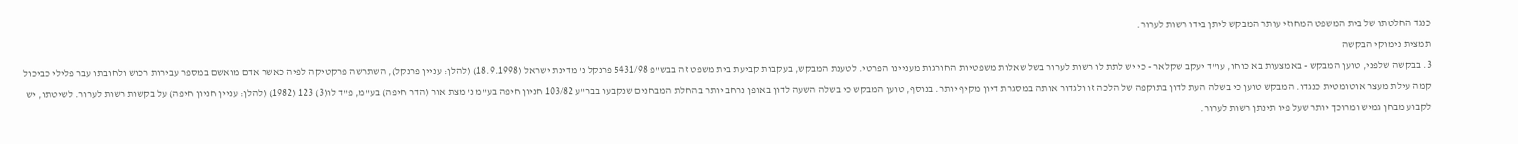כנגד החלטתו של בית המשפט המחוזי עותר המבקש ליתן בידו רשות לערור.
תמצית נימוקי הבקשה
3. בבקשה שלפני, טוען המבקש - באמצעות בא כוחו, עו"ד יעקב שקלאר - כי יש לתת לו רשות לערור בשל שאלות משפטיות החורגות מעניינו הפרטי. לטענת המבקש, בעקבות קביעת בית משפט זה בבש"פ 5431/98 פרנקל נ' מדינת ישראל (18.9.1998) (להלן: עניין פרנקל), השתרשה פרקטיקה לפיה כאשר אדם מואשם במספר עבירות רכוש ולחובתו עבר פלילי כביכול קמה עילת מעצר אוטומטית כנגדו. המבקש טוען כי בשלה העת לדון בתוקפה של הלכה זו ולגדור אותה במסגרת דיון מקיף יותר. בנוסף, טוען המבקש כי בשלה השעה לדון באופן נרחב יותר בהחלת המבחנים שנקבעו בבר"ע 103/82 חניון חיפה בע"מ נ' מצת אור (הדר חיפה) בע"מ, פ"ד לו(3) 123 (1982) (להלן: עניין חניון חיפה) על בקשות רשות לערור. לשיטתו, יש לקבוע מבחן גמיש ומרוכך יותר שעל פיו תינתן רשות לערור.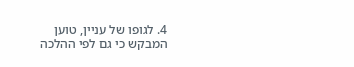4. לגופו של עניין, טוען המבקש כי גם לפי ההלכה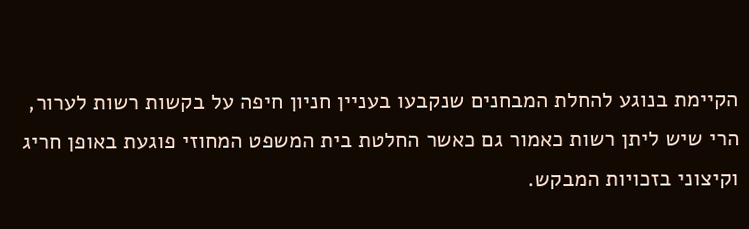הקיימת בנוגע להחלת המבחנים שנקבעו בעניין חניון חיפה על בקשות רשות לערור, הרי שיש ליתן רשות כאמור גם כאשר החלטת בית המשפט המחוזי פוגעת באופן חריג וקיצוני בזכויות המבקש.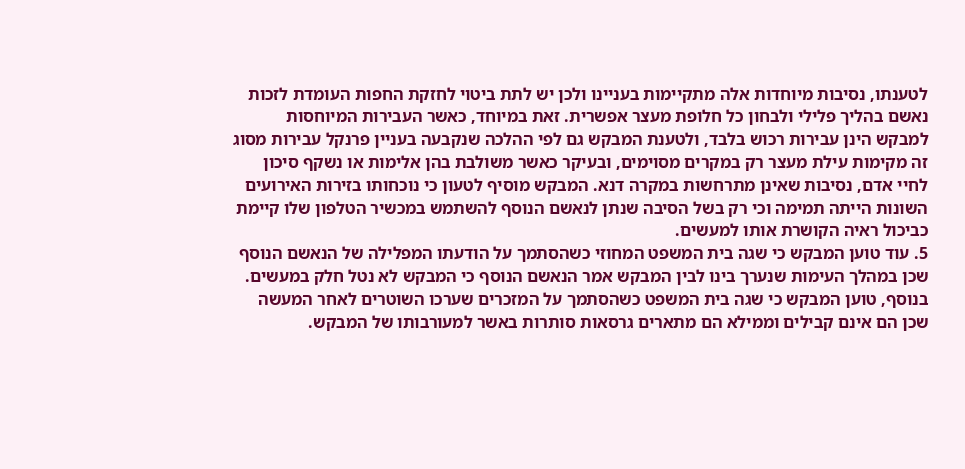לטענתו, נסיבות מיוחדות אלה מתקיימות בעניינו ולכן יש לתת ביטוי לחזקת החפות העומדת לזכות נאשם בהליך פלילי ולבחון כל חלופת מעצר אפשרית. זאת במיוחד, כאשר העבירות המיוחסות למבקש הינן עבירות רכוש בלבד, ולטענת המבקש גם לפי ההלכה שנקבעה בעניין פרנקל עבירות מסוג זה מקימות עילת מעצר רק במקרים מסוימים, ובעיקר כאשר משולבת בהן אלימות או נשקף סיכון לחיי אדם, נסיבות שאינן מתרחשות במקרה דנא. המבקש מוסיף לטעון כי נוכחותו בזירות האירועים השונות הייתה תמימה וכי רק בשל הסיבה שנתן לנאשם הנוסף להשתמש במכשיר הטלפון שלו קיימת כביכול ראיה הקושרת אותו למעשים.
5. עוד טוען המבקש כי שגה בית המשפט המחוזי כשהסתמך על הודעתו המפלילה של הנאשם הנוסף שכן במהלך העימות שנערך בינו לבין המבקש אמר הנאשם הנוסף כי המבקש לא נטל חלק במעשים. בנוסף, טוען המבקש כי שגה בית המשפט כשהסתמך על המזכרים שערכו השוטרים לאחר המעשה שכן הם אינם קבילים וממילא הם מתארים גרסאות סותרות באשר למעורבותו של המבקש.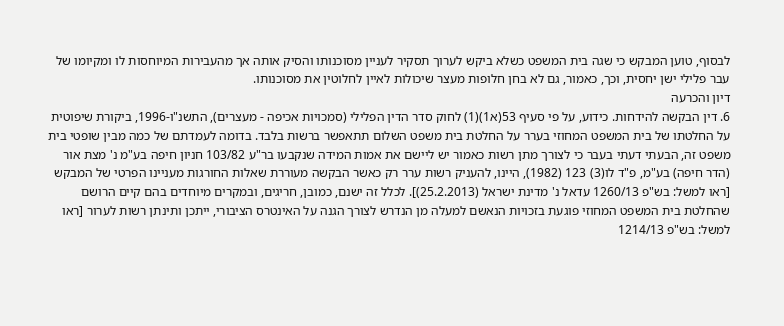לבסוף, טוען המבקש כי שגה בית המשפט כשלא ביקש לערוך תסקיר לעניין מסוכנותו והסיק אותה אך מהעבירות המיוחסות לו ומקיומו של עבר פלילי ישן יחסית, וכך, כאמור, גם לא בחן חלופות מעצר שיכולות לאיין לחלוטין את מסוכנותו.
דיון והכרעה
6. דין הבקשה להידחות. כידוע, על פי סעיף 53(א1)(1) לחוק סדר הדין הפלילי (סמכויות אכיפה - מעצרים), התשנ"ו-1996, ביקורת שיפוטית על החלטתו של בית המשפט המחוזי בערר על החלטת בית משפט השלום תתאפשר ברשות בלבד. בדומה לעמדתם של כמה מבין שופטי בית משפט זה, הבעתי דעתי בעבר כי לצורך מתן רשות כאמור יש ליישם את אמות המידה שנקבעו בר"ע 103/82 חניון חיפה בע"מ נ' מצת אור (הדר חיפה) בע"מ, פ"ד לו(3) 123 (1982), היינו, להעניק רשות ערר רק כאשר הבקשה מעוררת שאלות החורגות מעניינו הפרטי של המבקש [ראו למשל: בש"פ 1260/13 עדאל נ' מדינת ישראל (25.2.2013)]. לכלל זה ישנם, כמובן, חריגים, ובמקרים מיוחדים בהם קיים הרושם שהחלטת בית המשפט המחוזי פוגעת בזכויות הנאשם למעלה מן הנדרש לצורך הגנה על האינטרס הציבורי, ייתכן ותינתן רשות לערור [ראו למשל: בש"פ 1214/13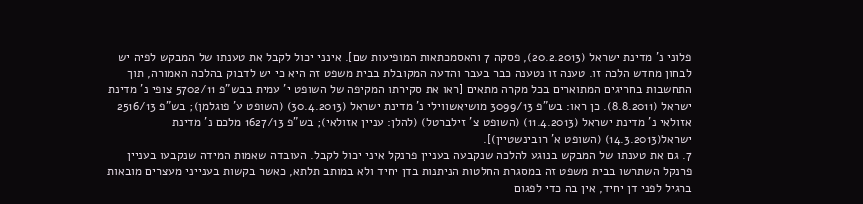פלוני נ' מדינת ישראל (20.2.2013), פסקה 7 והאסמכתאות המופיעות שם]. אינני יכול לקבל את טענתו של המבקש לפיה יש לבחון מחדש הלכה זו. טענה זו נטענה כבר בעבר והדעה המקובלת בבית משפט זה היא כי יש לדבוק בהלכה האמורה, תוך התחשבות בחריגים המתוארים בכל מקרה מתאים [ראו את סקירתו המקיפה של השופט י' עמית בבש"פ 5702/11 צופי נ' מדינת ישראל (8.8.2011). כן ראו: בש"פ 3099/13 מושיאשווילי נ' מדינת ישראל (30.4.2013) (השופט ע' פוגלמן); בש"פ 2516/13 אזולאי נ' מדינת ישראל (11.4.2013) (השופט צ' זילברטל) (להלן: עניין אזולאי); בש"פ 1627/13 מלכם נ' מדינת ישראל(14.3.2013) (השופט א' רובינשטיין)].
7. גם את טענתו של המבקש בנוגע להלכה שנקבעה בעניין פרנקל איני יכול לקבל. העובדה שאמות המידה שנקבעו בעניין פרנקל השתרשו בבית משפט זה במסגרת החלטות הניתנות בדן יחיד ולא במותב תלתא, כאשר בקשות בענייני מעצרים מובאות ברגיל לפני דן יחיד, אין בה כדי לפגום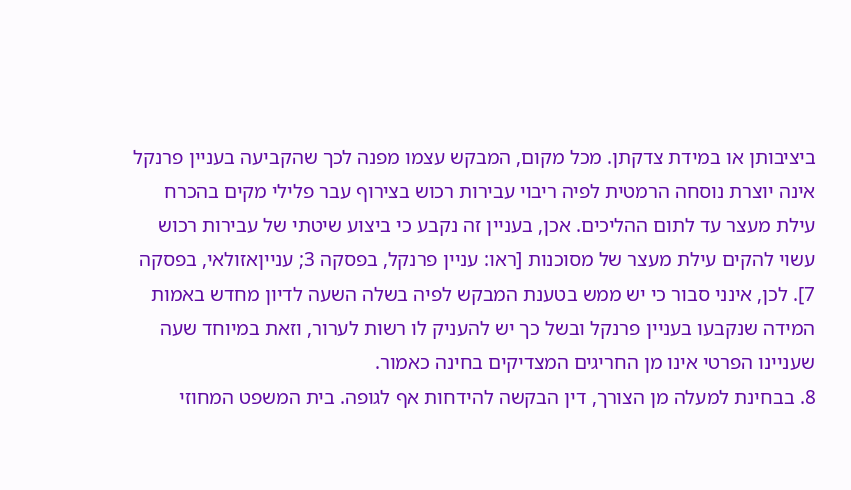ביציבותן או במידת צדקתן. מכל מקום, המבקש עצמו מפנה לכך שהקביעה בעניין פרנקל אינה יוצרת נוסחה הרמטית לפיה ריבוי עבירות רכוש בצירוף עבר פלילי מקים בהכרח עילת מעצר עד לתום ההליכים. אכן, בעניין זה נקבע כי ביצוע שיטתי של עבירות רכוש עשוי להקים עילת מעצר של מסוכנות [ראו: עניין פרנקל, בפסקה 3; ענייןאזולאי, בפסקה 7]. לכן, אינני סבור כי יש ממש בטענת המבקש לפיה בשלה השעה לדיון מחדש באמות המידה שנקבעו בעניין פרנקל ובשל כך יש להעניק לו רשות לערור, וזאת במיוחד שעה שעניינו הפרטי אינו מן החריגים המצדיקים בחינה כאמור.
8. בבחינת למעלה מן הצורך, דין הבקשה להידחות אף לגופה. בית המשפט המחוזי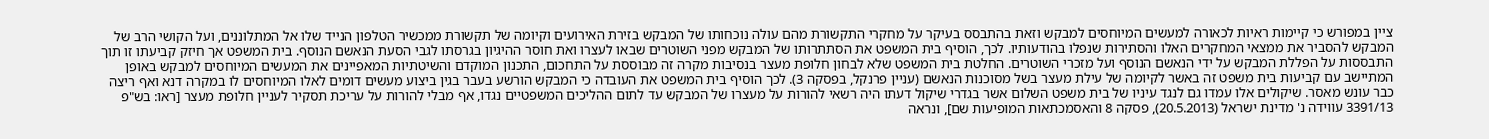ציין במפורש כי קיימות ראיות לכאורה למעשים המיוחסים למבקש וזאת בהתבסס בעיקר על מחקרי התקשורת מהם עולה נוכחותו של המבקש בזירת האירועים וקיומה של תקשורת ממכשיר הטלפון הנייד שלו אל המתלוננים, ועל הקושי הרב של המבקש להסביר את ממצאי המחקרים האלו והסתירות שנפלו בהודעותיו. לכך, הוסיף בית המשפט את הסתתרותו של המבקש מפני השוטרים שבאו לעצרו ואת חוסר ההיגיון בגרסתו לגבי הסעת הנאשם הנוסף. בית המשפט אך חיזק קביעתו זו תוך התבססות על הפללת המבקש על ידי הנאשם הנוסף ועל מזכרי השוטרים. החלטת בית המשפט שלא לבחון חלופת מעצר בנסיבות מקרה זה מבוססת על התחכום, התכנון המוקדם והשיטתיות המאפיינים את המעשים המיוחסים למבקש באופן המתיישב עם קביעות בית משפט זה באשר לקיומה של עילת מעצר בשל מסוכנות הנאשם (עניין פרנקל, בפסקה 3). לכך הוסיף בית המשפט את העובדה כי המבקש הורשע בעבר בגין ביצוע מעשים דומים לאלו המיוחסים לו במקרה דנא ואף ריצה כבר עונש מאסר. שיקולים אלו עמדו גם לנגד עיניו של בית משפט השלום אשר בגדרי שיקול דעתו היה רשאי להורות על מעצרו של המבקש עד לתום ההליכים המשפטיים נגדו, אף מבלי להורות על עריכת תסקיר לעניין חלופת מעצר [ראו: בש"פ 3391/13 עווידה נ' מדינת ישראל (20.5.2013), פסקה 8 והאסמכתאות המופיעות שם], ונראה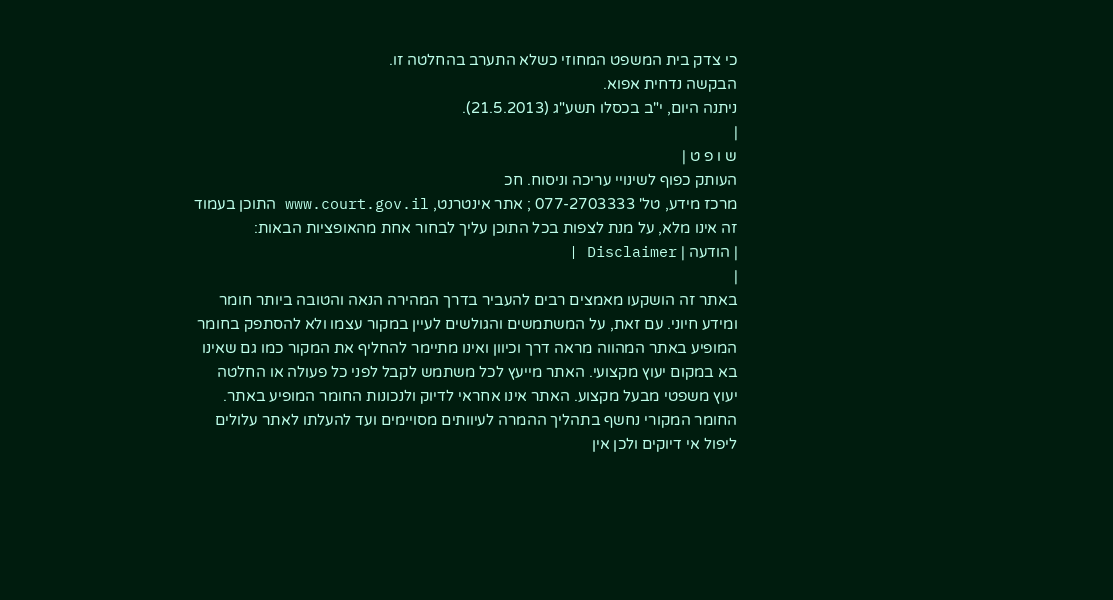כי צדק בית המשפט המחוזי כשלא התערב בהחלטה זו.
הבקשה נדחית אפוא.
ניתנה היום, י"ב בכסלו תשע"ג (21.5.2013).
|
ש ו פ ט |
העותק כפוף לשינויי עריכה וניסוח. חכ
מרכז מידע, טל' 077-2703333 ; אתר אינטרנט, www.court.gov.il התוכן בעמוד זה אינו מלא, על מנת לצפות בכל התוכן עליך לבחור אחת מהאופציות הבאות:
| הודעה | Disclaimer |
|
באתר זה הושקעו מאמצים רבים להעביר בדרך המהירה הנאה והטובה ביותר חומר ומידע חיוני. עם זאת, על המשתמשים והגולשים לעיין במקור עצמו ולא להסתפק בחומר המופיע באתר המהווה מראה דרך וכיוון ואינו מתיימר להחליף את המקור כמו גם שאינו בא במקום יעוץ מקצועי. האתר מייעץ לכל משתמש לקבל לפני כל פעולה או החלטה יעוץ משפטי מבעל מקצוע. האתר אינו אחראי לדיוק ולנכונות החומר המופיע באתר. החומר המקורי נחשף בתהליך ההמרה לעיוותים מסויימים ועד להעלתו לאתר עלולים ליפול אי דיוקים ולכן אין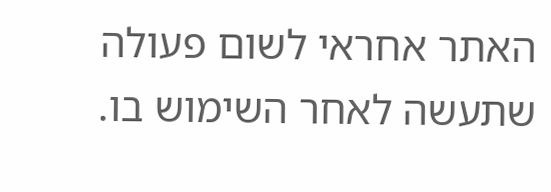האתר אחראי לשום פעולה שתעשה לאחר השימוש בו.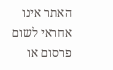האתר אינו אחראי לשום פרסום או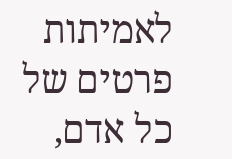לאמיתות פרטים של כל אדם,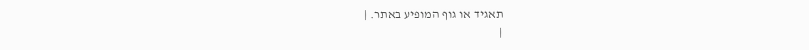תאגיד או גוף המופיע באתר. |
|